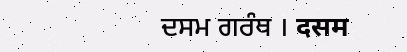ਦਸਮ ਗਰੰਥ । दसम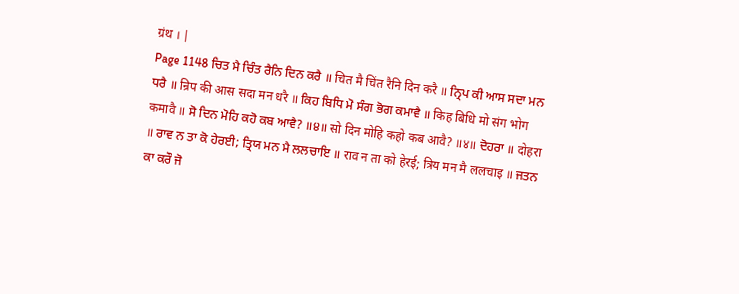ग्रंथ । |
Page 1148 ਚਿਤ ਮੈ ਚਿੰਤ ਰੈਨਿ ਦਿਨ ਕਰੈ ॥ चित मै चिंत रैनि दिन करै ॥ ਨ੍ਰਿਪ ਕੀ ਆਸ ਸਦਾ ਮਨ ਧਰੈ ॥ न्रिप की आस सदा मन धरै ॥ ਕਿਹ ਬਿਧਿ ਮੋ ਸੰਗ ਭੋਗ ਕਮਾਵੈ ॥ किह बिधि मो संग भोग कमावै ॥ ਸੋ ਦਿਨ ਮੋਹਿ ਕਹੋ ਕਬ ਆਵੈ? ॥੪॥ सो दिन मोहि कहो कब आवै? ॥४॥ ਦੋਹਰਾ ॥ दोहरा ॥ ਰਾਵ ਨ ਤਾ ਕੋ ਹੇਰਈ; ਤ੍ਰਿਯ ਮਨ ਮੈ ਲਲਚਾਇ ॥ राव न ता को हेरई; त्रिय मन मै ललचाइ ॥ ਜਤਨ ਕਾ ਕਰੌ ਜੋ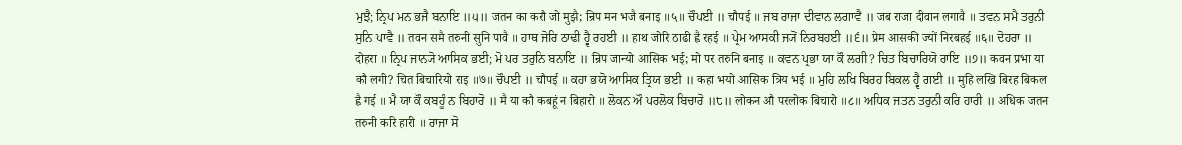ਮੁਝੈ; ਨ੍ਰਿਪ ਮਨ ਭਜੈ ਬਨਾਇ ॥੫॥ जतन का करौ जो मुझै; न्रिप मन भजै बनाइ ॥५॥ ਚੌਪਈ ॥ चौपई ॥ ਜਬ ਰਾਜਾ ਦੀਵਾਨ ਲਗਾਵੈ ॥ जब राजा दीवान लगावै ॥ ਤਵਨ ਸਮੈ ਤਰੁਨੀ ਸੁਨਿ ਪਾਵੈ ॥ तवन समै तरुनी सुनि पावै ॥ ਹਾਥ ਜੋਰਿ ਠਾਢੀ ਹ੍ਵੈ ਰਹਈ ॥ हाथ जोरि ठाढी ह्वै रहई ॥ ਪ੍ਰੇਮ ਆਸਕੀ ਜ੍ਯੋਂ ਨਿਰਬਹਈ ॥੬॥ प्रेम आसकी ज्यों निरबहई ॥६॥ ਦੋਹਰਾ ॥ दोहरा ॥ ਨ੍ਰਿਪ ਜਾਨ੍ਯੋ ਆਸਿਕ ਭਈ; ਮੋ ਪਰ ਤਰੁਨਿ ਬਨਾਇ ॥ न्रिप जान्यो आसिक भई; मो पर तरुनि बनाइ ॥ ਕਵਨ ਪ੍ਰਭਾ ਯਾ ਕੌ ਲਗੀ? ਚਿਤ ਬਿਚਾਰਿਯੋ ਰਾਇ ॥੭॥ कवन प्रभा या कौ लगी? चित बिचारियो राइ ॥७॥ ਚੌਪਈ ॥ चौपई ॥ ਕਹਾ ਭਯੋ ਆਸਿਕ ਤ੍ਰਿਯ ਭਈ ॥ कहा भयो आसिक त्रिय भई ॥ ਮੁਹਿ ਲਖਿ ਬਿਰਹ ਬਿਕਲ ਹ੍ਵੈ ਗਈ ॥ मुहि लखि बिरह बिकल ह्वै गई ॥ ਮੈ ਯਾ ਕੌ ਕਬਹੂੰ ਨ ਬਿਹਾਰੋ ॥ मै या कौ कबहूं न बिहारो ॥ ਲੋਕਨ ਔ ਪਰਲੋਕ ਬਿਚਾਰੋ ॥੮॥ लोकन औ परलोक बिचारो ॥८॥ ਅਧਿਕ ਜਤਨ ਤਰੁਨੀ ਕਰਿ ਹਾਰੀ ॥ अधिक जतन तरुनी करि हारी ॥ ਰਾਜਾ ਸੋ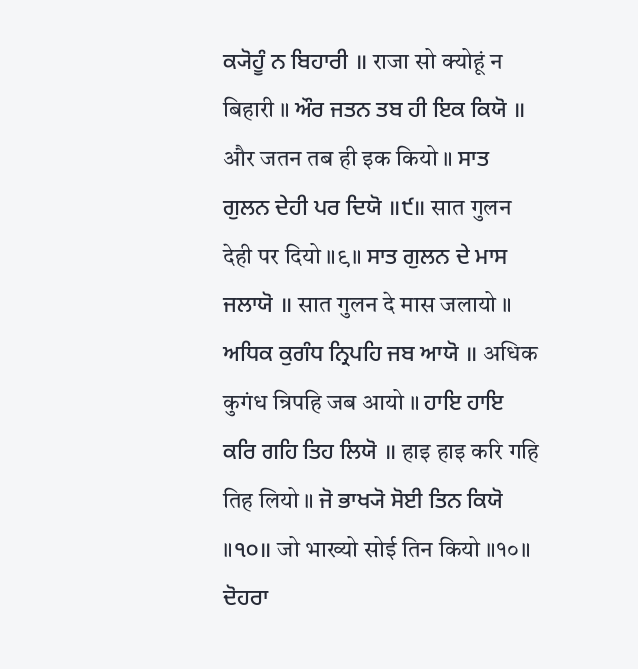ਕ੍ਯੋਹੂੰ ਨ ਬਿਹਾਰੀ ॥ राजा सो क्योहूं न बिहारी ॥ ਔਰ ਜਤਨ ਤਬ ਹੀ ਇਕ ਕਿਯੋ ॥ और जतन तब ही इक कियो ॥ ਸਾਤ ਗੁਲਨ ਦੇਹੀ ਪਰ ਦਿਯੋ ॥੯॥ सात गुलन देही पर दियो ॥९॥ ਸਾਤ ਗੁਲਨ ਦੇ ਮਾਸ ਜਲਾਯੋ ॥ सात गुलन दे मास जलायो ॥ ਅਧਿਕ ਕੁਗੰਧ ਨ੍ਰਿਪਹਿ ਜਬ ਆਯੋ ॥ अधिक कुगंध न्रिपहि जब आयो ॥ ਹਾਇ ਹਾਇ ਕਰਿ ਗਹਿ ਤਿਹ ਲਿਯੋ ॥ हाइ हाइ करि गहि तिह लियो ॥ ਜੋ ਭਾਖ੍ਯੋ ਸੋਈ ਤਿਨ ਕਿਯੋ ॥੧੦॥ जो भाख्यो सोई तिन कियो ॥१०॥ ਦੋਹਰਾ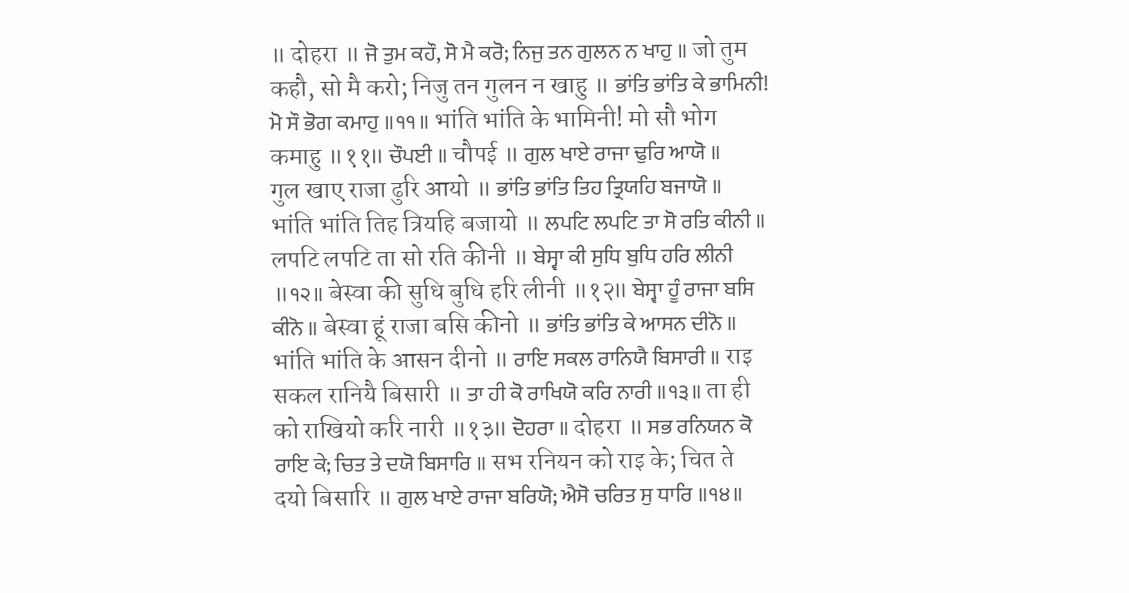॥ दोहरा ॥ ਜੋ ਤੁਮ ਕਹੌ, ਸੋ ਮੈ ਕਰੋ; ਨਿਜੁ ਤਨ ਗੁਲਨ ਨ ਖਾਹੁ ॥ जो तुम कहौ, सो मै करो; निजु तन गुलन न खाहु ॥ ਭਾਂਤਿ ਭਾਂਤਿ ਕੇ ਭਾਮਿਨੀ! ਮੋ ਸੌ ਭੋਗ ਕਮਾਹੁ ॥੧੧॥ भांति भांति के भामिनी! मो सौ भोग कमाहु ॥११॥ ਚੌਪਈ ॥ चौपई ॥ ਗੁਲ ਖਾਏ ਰਾਜਾ ਢੁਰਿ ਆਯੋ ॥ गुल खाए राजा ढुरि आयो ॥ ਭਾਂਤਿ ਭਾਂਤਿ ਤਿਹ ਤ੍ਰਿਯਹਿ ਬਜਾਯੋ ॥ भांति भांति तिह त्रियहि बजायो ॥ ਲਪਟਿ ਲਪਟਿ ਤਾ ਸੋ ਰਤਿ ਕੀਨੀ ॥ लपटि लपटि ता सो रति कीनी ॥ ਬੇਸ੍ਵਾ ਕੀ ਸੁਧਿ ਬੁਧਿ ਹਰਿ ਲੀਨੀ ॥੧੨॥ बेस्वा की सुधि बुधि हरि लीनी ॥१२॥ ਬੇਸ੍ਵਾ ਹੂੰ ਰਾਜਾ ਬਸਿ ਕੀਨੋ ॥ बेस्वा हूं राजा बसि कीनो ॥ ਭਾਂਤਿ ਭਾਂਤਿ ਕੇ ਆਸਨ ਦੀਨੋ ॥ भांति भांति के आसन दीनो ॥ ਰਾਇ ਸਕਲ ਰਾਨਿਯੈ ਬਿਸਾਰੀ ॥ राइ सकल रानियै बिसारी ॥ ਤਾ ਹੀ ਕੋ ਰਾਖਿਯੋ ਕਰਿ ਨਾਰੀ ॥੧੩॥ ता ही को राखियो करि नारी ॥१३॥ ਦੋਹਰਾ ॥ दोहरा ॥ ਸਭ ਰਨਿਯਨ ਕੋ ਰਾਇ ਕੇ; ਚਿਤ ਤੇ ਦਯੋ ਬਿਸਾਰਿ ॥ सभ रनियन को राइ के; चित ते दयो बिसारि ॥ ਗੁਲ ਖਾਏ ਰਾਜਾ ਬਰਿਯੋ; ਐਸੋ ਚਰਿਤ ਸੁ ਧਾਰਿ ॥੧੪॥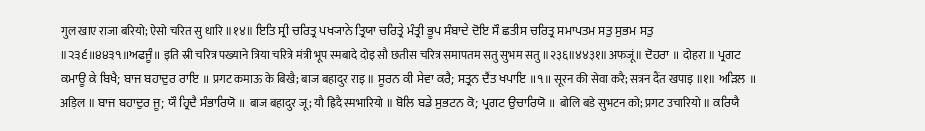गुल खाए राजा बरियो; ऐसो चरित सु धारि ॥१४॥ ਇਤਿ ਸ੍ਰੀ ਚਰਿਤ੍ਰ ਪਖ੍ਯਾਨੇ ਤ੍ਰਿਯਾ ਚਰਿਤ੍ਰੇ ਮੰਤ੍ਰੀ ਭੂਪ ਸੰਬਾਦੇ ਦੋਇ ਸੌ ਛਤੀਸ ਚਰਿਤ੍ਰ ਸਮਾਪਤਮ ਸਤੁ ਸੁਭਮ ਸਤੁ ॥੨੩੬॥੪੪੩੧॥ਅਫਜੂੰ॥ इति स्री चरित्र पख्याने त्रिया चरित्रे मंत्री भूप स्मबादे दोइ सौ छतीस चरित्र समापतम सतु सुभम सतु ॥२३६॥४४३१॥अफजूं॥ ਦੋਹਰਾ ॥ दोहरा ॥ ਪ੍ਰਗਟ ਕਮਾਊ ਕੇ ਬਿਖੈ; ਬਾਜ ਬਹਾਦੁਰ ਰਾਇ ॥ प्रगट कमाऊ के बिखै; बाज बहादुर राइ ॥ ਸੂਰਨ ਕੀ ਸੇਵਾ ਕਰੈ; ਸਤ੍ਰਨ ਦੈਂਤ ਖਪਾਇ ॥੧॥ सूरन की सेवा करै; सत्रन दैंत खपाइ ॥१॥ ਅੜਿਲ ॥ अड़िल ॥ ਬਾਜ ਬਹਾਦੁਰ ਜੂ; ਯੌ ਹ੍ਰਿਦੈ ਸੰਭਾਰਿਯੋ ॥ बाज बहादुर जू; यौ ह्रिदै स्मभारियो ॥ ਬੋਲਿ ਬਡੇ ਸੁਭਟਨ ਕੋ; ਪ੍ਰਗਟ ਉਚਾਰਿਯੋ ॥ बोलि बडे सुभटन को; प्रगट उचारियो ॥ ਕਰਿਯੈ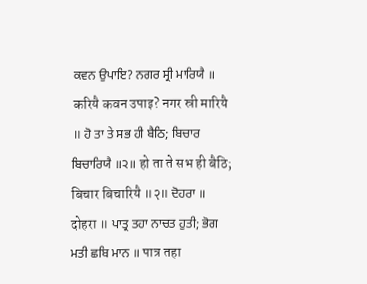ਕਵਨ ਉਪਾਇ? ਨਗਰ ਸ੍ਰੀ ਮਾਰਿਯੈ ॥ करियै कवन उपाइ? नगर स्री मारियै ॥ ਹੋ ਤਾ ਤੇ ਸਭ ਹੀ ਬੈਠਿ; ਬਿਚਾਰ ਬਿਚਾਰਿਯੈ ॥੨॥ हो ता ते सभ ही बैठि; बिचार बिचारियै ॥२॥ ਦੋਹਰਾ ॥ दोहरा ॥ ਪਾਤ੍ਰ ਤਹਾ ਨਾਚਤ ਹੁਤੀ; ਭੋਗ ਮਤੀ ਛਬਿ ਮਾਨ ॥ पात्र तहा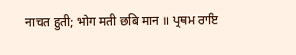नाचत हुती; भोग मती छबि मान ॥ ਪ੍ਰਥਮ ਰਾਇ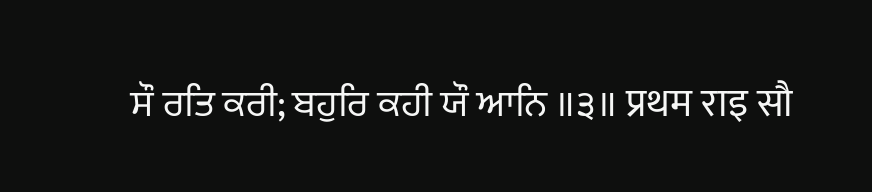ਸੌ ਰਤਿ ਕਰੀ; ਬਹੁਰਿ ਕਹੀ ਯੌ ਆਨਿ ॥੩॥ प्रथम राइ सौ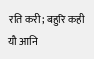रति करी; बहुरि कही यौ आनि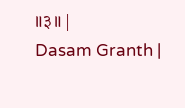॥३॥ |
Dasam Granth |